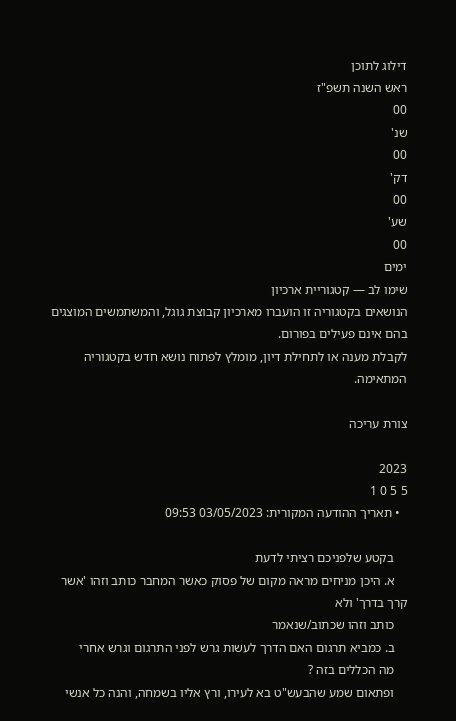דילוג לתוכן
ראש השנה תשפ"ז
00
שנ'
00
דק'
00
שע'
00
ימים
שימו לב — קטגוריית ארכיון
הנושאים בקטגוריה זו הועברו מארכיון קבוצת גוגל, והמשתמשים המוצגים בהם אינם פעילים בפורום.
לקבלת מענה או לתחילת דיון, מומלץ לפתוח נושא חדש בקטגוריה המתאימה.

צורת עריכה

2023
5 5 0 1
  • תאריך ההודעה המקורית: 03/05/2023 09:53

    בקטע שלפניכם רציתי לדעת
    א. היכן מניחים מראה מקום של פסוק כאשר המחבר כותב וזהו 'אשר קרך בדרך' ולא
    כותב וזהו שכתוב/שנאמר
    ב. כמביא תרגום האם הדרך לעשות גרש לפני התרגום וגרש אחרי
    מה הכללים בזה ?
    ופתאום שמע שהבעש"ט בא לעירו, ורץ אליו בשמחה, והנה כל אנשי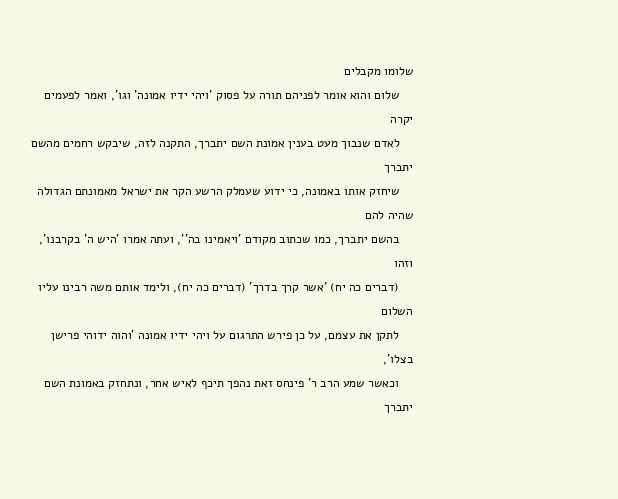שלומו מקבלים
    שלום והוא אומר לפניהם תורה על פסוק 'ויהי ידיו אמונה' וגו', ואמר לפעמים יקרה
    לאדם שנבוך מעט בענין אמונת השם יתברך, התקנה לזה, שיבקש רחמים מהשם יתברך
    שיחזק אותו באמונה, כי ידוע שעמלק הרשע הקר את ישראל מאמונתם הגדולה שהיה להם
    בהשם יתברך, כמו שכתוב מקודם 'ויאמינו בה'', ועתה אמרו 'היש ה' בקרבנו', וזהו
    (דברים כה יח) 'אשר קרך בדרך' (דברים כה יח), ולימד אותם משה רבינו עליו השלום
    לתקן את עצמם, על כן פירש התרגום על ויהי ידיו אמונה 'והוה ידוהי פרישן בצלו',
    וכאשר שמע הרב ר' פינחס זאת נהפך תיכף לאיש אחר, ונתחזק באמונת השם יתברך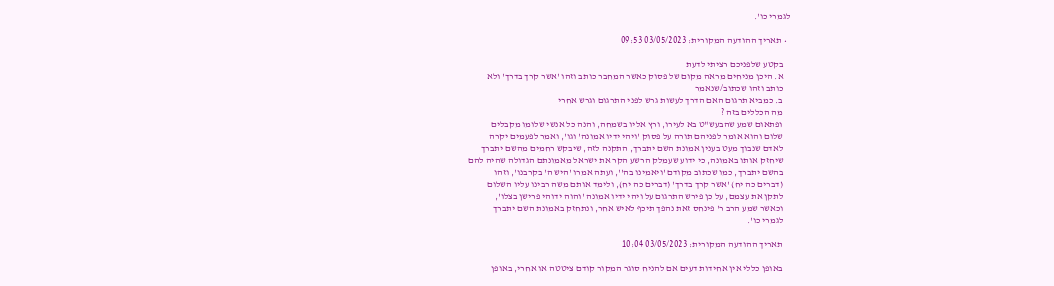לגמרי כו'.

  • תאריך ההודעה המקורית: 03/05/2023 09:53

    בקטע שלפניכם רציתי לדעת
    א. היכן מניחים מראה מקום של פסוק כאשר המחבר כותב וזהו 'אשר קרך בדרך' ולא
    כותב וזהו שכתוב/שנאמר
    ב. כמביא תרגום האם הדרך לעשות גרש לפני התרגום וגרש אחרי
    מה הכללים בזה ?
    ופתאום שמע שהבעש"ט בא לעירו, ורץ אליו בשמחה, והנה כל אנשי שלומו מקבלים
    שלום והוא אומר לפניהם תורה על פסוק 'ויהי ידיו אמונה' וגו', ואמר לפעמים יקרה
    לאדם שנבוך מעט בענין אמונת השם יתברך, התקנה לזה, שיבקש רחמים מהשם יתברך
    שיחזק אותו באמונה, כי ידוע שעמלק הרשע הקר את ישראל מאמונתם הגדולה שהיה להם
    בהשם יתברך, כמו שכתוב מקודם 'ויאמינו בה'', ועתה אמרו 'היש ה' בקרבנו', וזהו
    (דברים כה יח) 'אשר קרך בדרך' (דברים כה יח), ולימד אותם משה רבינו עליו השלום
    לתקן את עצמם, על כן פירש התרגום על ויהי ידיו אמונה 'והוה ידוהי פרישן בצלו',
    וכאשר שמע הרב ר' פינחס זאת נהפך תיכף לאיש אחר, ונתחזק באמונת השם יתברך
    לגמרי כו'.

    תאריך ההודעה המקורית: 03/05/2023 10:04

    באופן כללי אין אחידות דעים אם להניח סוגר המקור קודם ציטטה או אחרי, באופן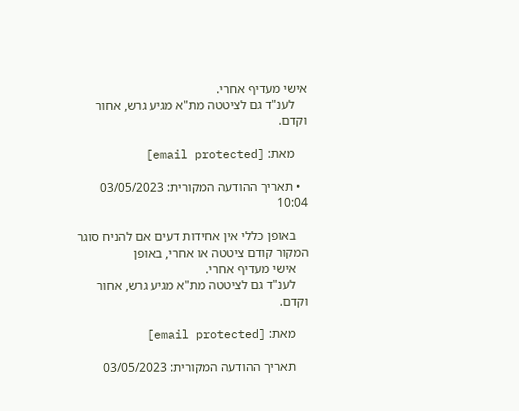אישי מעדיף אחרי.
    לענ"ד גם לציטטה מת"א מגיע גרש, אחור וקדם.

    מאת: [email protected]

  • תאריך ההודעה המקורית: 03/05/2023 10:04

    באופן כללי אין אחידות דעים אם להניח סוגר המקור קודם ציטטה או אחרי, באופן
    אישי מעדיף אחרי.
    לענ"ד גם לציטטה מת"א מגיע גרש, אחור וקדם.

    מאת: [email protected]

    תאריך ההודעה המקורית: 03/05/2023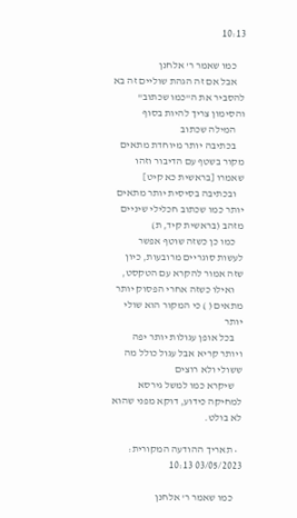10:13

    כמו שאמר ר' אלחנן
    אבל אם זה הגהת שוליים זה בא להסביר את ה"כמו שכתוב" והסימון צריך להיות בסוף
    המילה שכתוב
    בכתיבה יותר מיוחדת מתאים מקור בשטף עם הדיבור וזהו שאמרו [בראשית כא קיט]
    ובכתיבה בסיסית יותר מתאים יותר כמו שכתוב חכלילי שיניים מזהב (בראשית קיד, ת)
    כמו כן כשזה שוטף אפשר לעשות סוגריים מרובעות, כיון שזה אמור להקרא עם הטקסט,
    ואילו כשזה אחרי הפסוק יותר מתאים ( ) כי המקור הוא שולי יותר
    בכל אופן עגולות יותר יפה ויותר קריא אבל עגול כולל מה ששולי ולא רוצים
    שיקרא כמו למשל גירסא למחיקה כידוע, דוקא מפני שהוא לא בולט.

  • תאריך ההודעה המקורית: 03/05/2023 10:13

    כמו שאמר ר' אלחנן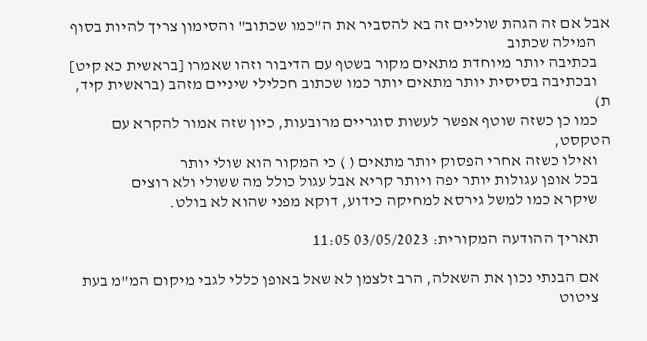אבל אם זה הגהת שוליים זה בא להסביר את ה"כמו שכתוב" והסימון צריך להיות בסוף
    המילה שכתוב
    בכתיבה יותר מיוחדת מתאים מקור בשטף עם הדיבור וזהו שאמרו [בראשית כא קיט]
    ובכתיבה בסיסית יותר מתאים יותר כמו שכתוב חכלילי שיניים מזהב (בראשית קיד, ת)
    כמו כן כשזה שוטף אפשר לעשות סוגריים מרובעות, כיון שזה אמור להקרא עם הטקסט,
    ואילו כשזה אחרי הפסוק יותר מתאים ( ) כי המקור הוא שולי יותר
    בכל אופן עגולות יותר יפה ויותר קריא אבל עגול כולל מה ששולי ולא רוצים
    שיקרא כמו למשל גירסא למחיקה כידוע, דוקא מפני שהוא לא בולט.

    תאריך ההודעה המקורית: 03/05/2023 11:05

    אם הבנתי נכון את השאלה, הרב זלצמן לא שאל באופן כללי לגבי מיקום המ"מ בעת
    ציטוט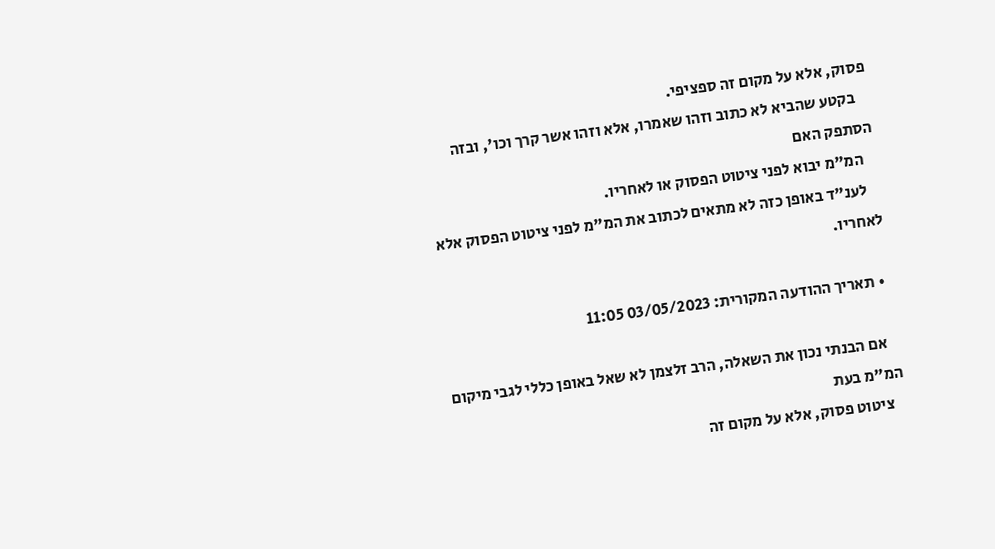פסוק, אלא על מקום זה ספציפי.
    בקטע שהביא לא כתוב וזהו שאמרו, אלא וזהו אשר קרך וכו', ובזה הסתפק האם
    המ"מ יבוא לפני ציטוט הפסוק או לאחריו.
    לענ"ד באופן כזה לא מתאים לכתוב את המ"מ לפני ציטוט הפסוק אלא לאחריו.

  • תאריך ההודעה המקורית: 03/05/2023 11:05

    אם הבנתי נכון את השאלה, הרב זלצמן לא שאל באופן כללי לגבי מיקום המ"מ בעת
    ציטוט פסוק, אלא על מקום זה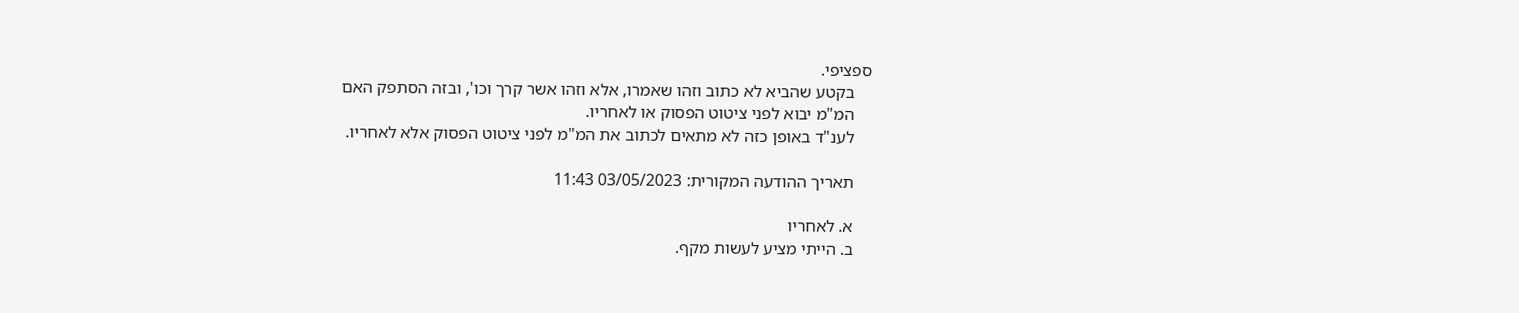ספציפי.
    בקטע שהביא לא כתוב וזהו שאמרו, אלא וזהו אשר קרך וכו', ובזה הסתפק האם
    המ"מ יבוא לפני ציטוט הפסוק או לאחריו.
    לענ"ד באופן כזה לא מתאים לכתוב את המ"מ לפני ציטוט הפסוק אלא לאחריו.

    תאריך ההודעה המקורית: 03/05/2023 11:43

    א. לאחריו
    ב. הייתי מציע לעשות מקף.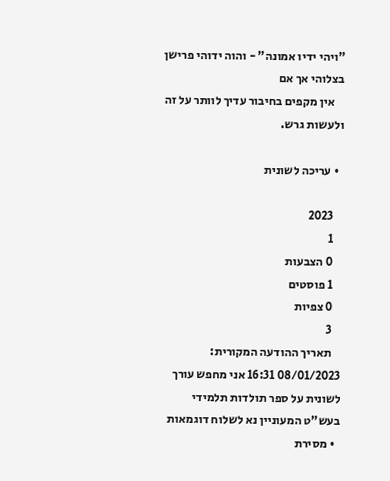"ויהי ידיו אמונה" - והוה ידוהי פרישן בצלוהי אך אם
    אין מקפים בחיבור עדיך לוותר על זה ולעשות גרש.

  • עריכה לשונית

    2023
    1
    0 הצבעות
    1 פוסטים
    0 צפיות
    3
    תאריך ההודעה המקורית: 08/01/2023 16:31 אני מחפש עורך לשונית על ספר תולדות תלמידי בעש"ט המעוניין נא לשלוח דוגמאות
  • מסירת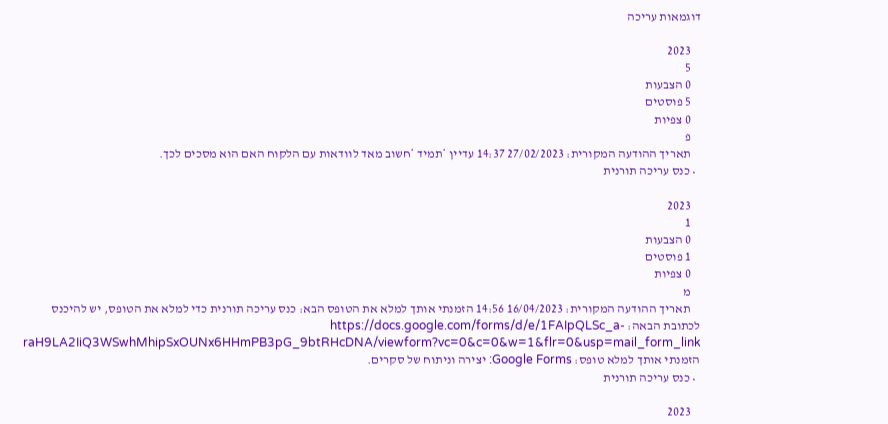דוגמאות עריכה

    2023
    5
    0 הצבעות
    5 פוסטים
    0 צפיות
    פ
    תאריך ההודעה המקורית: 27/02/2023 14:37 עדיין *תמיד *חשוב מאד לוודאות עם הלקוח האם הוא מסכים לכך.
  • כנס עריכה תורנית

    2023
    1
    0 הצבעות
    1 פוסטים
    0 צפיות
    מ
    תאריך ההודעה המקורית: 16/04/2023 14:56 הזמנתי אותך למלא את הטופס הבא: כנס עריכה תורנית כדי למלא את הטופס, יש להיכנס לכתובת הבאה: https://docs.google.com/forms/d/e/1FAIpQLSc_a-raH9LA2IiQ3WSwhMhipSxOUNx6HHmPB3pG_9btRHcDNA/viewform?vc=0&c=0&w=1&flr=0&usp=mail_form_link הזמנתי אותך למלא טופס: Google Forms: יצירה וניתוח של סקרים.
  • כנס עריכה תורנית

    2023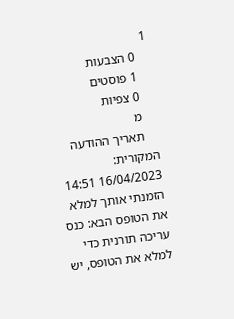1
    0 הצבעות
    1 פוסטים
    0 צפיות
    מ
    תאריך ההודעה המקורית: 16/04/2023 14:51 הזמנתי אותך למלא את הטופס הבא: כנס עריכה תורנית כדי למלא את הטופס, יש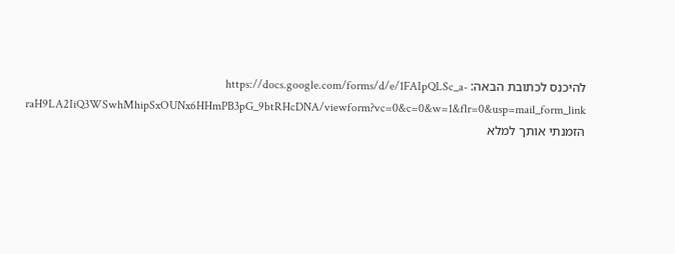להיכנס לכתובת הבאה: https://docs.google.com/forms/d/e/1FAIpQLSc_a-raH9LA2IiQ3WSwhMhipSxOUNx6HHmPB3pG_9btRHcDNA/viewform?vc=0&c=0&w=1&flr=0&usp=mail_form_link הזמנתי אותך למלא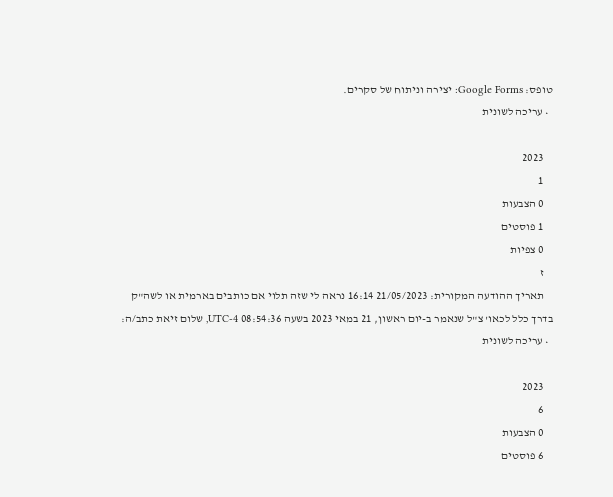טופס: Google Forms: יצירה וניתוח של סקרים.
  • עריכה לשונית

    2023
    1
    0 הצבעות
    1 פוסטים
    0 צפיות
    ז
    תאריך ההודעה המקורית: 21/05/2023 16:14 נראה לי שזה תלוי אם כותבים בארמית או לשה"ק בדרך כלל לכאו' צ"ל שנאמר ב-יום ראשון, 21 במאי 2023 בשעה 08:54:36 UTC-4, שלום זיאת כתב/ה:
  • עריכה לשונית

    2023
    6
    0 הצבעות
    6 פוסטים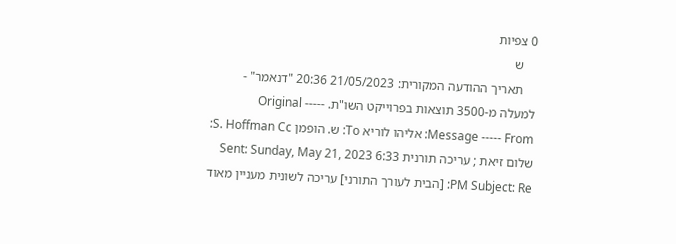0 צפיות
    ש
    תאריך ההודעה המקורית: 21/05/2023 20:36 "דנאמר" - למעלה מ-3500 תוצאות בפרוייקט השו"ת. ----- Original Message ----- From: אליהו לוריא To: ש. הופמן S. Hoffman Cc: שלום זיאת ; עריכה תורנית Sent: Sunday, May 21, 2023 6:33 PM Subject: Re: [הבית לעורך התורני] עריכה לשונית מעניין מאוד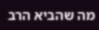מה שהביא הרב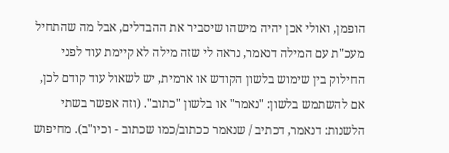הופמן, ואולי אכן יהיה מישהו שיסביר את ההבדלים, אבל מה שהתחיל מעכ"ת עם המילה דנאמר, נראה לי שזה מילה לא קיימת עוד לפני החילוק בין שימוש בלשון הקודש או ארמית, יש לשאול עוד קודם לכן, אם להשתמש בלשון: "נאמר" או בלשון "כתוב". (וזה אפשר בשתי הלשנות: דנאמר, דכתיב / שנאמר ככתוב/כמו שכתוב - וכיו"ב). מחיפוש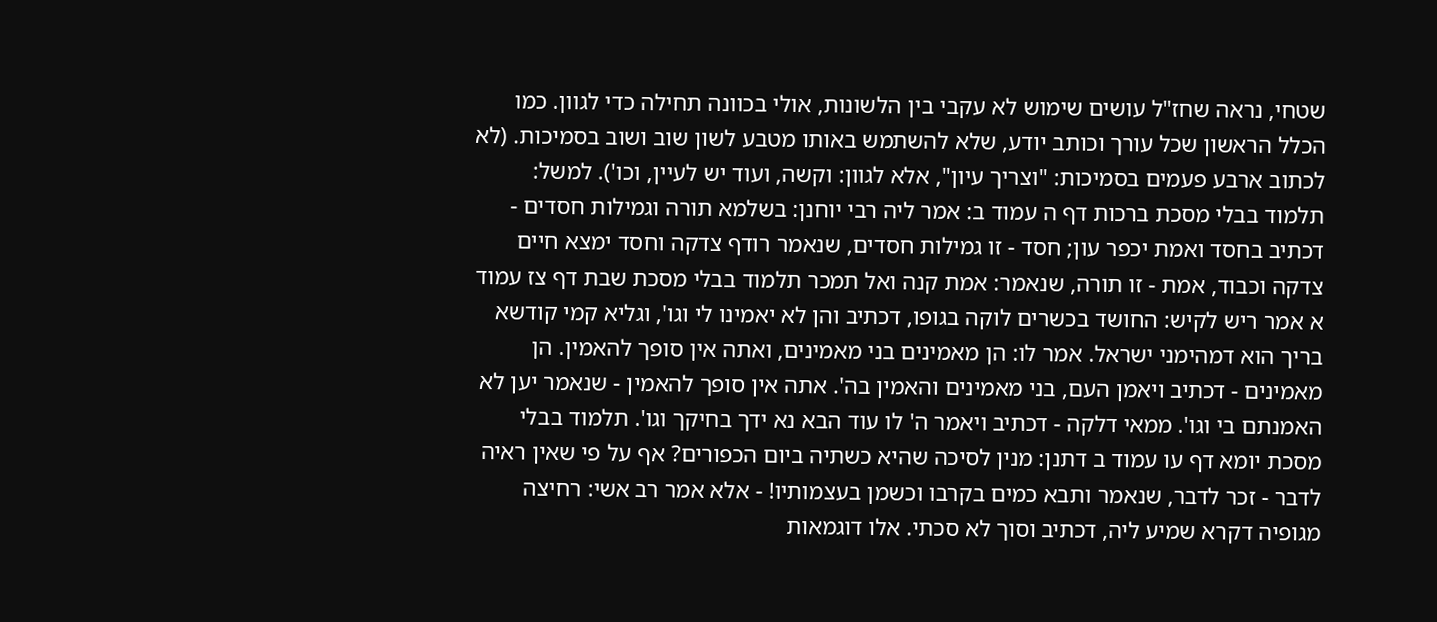שטחי, נראה שחז"ל עושים שימוש לא עקבי בין הלשונות, אולי בכוונה תחילה כדי לגוון. כמו הכלל הראשון שכל עורך וכותב יודע, שלא להשתמש באותו מטבע לשון שוב ושוב בסמיכות. (לא לכתוב ארבע פעמים בסמיכות: "וצריך עיון", אלא לגוון: וקשה, ועוד יש לעיין, וכו'). למשל: תלמוד בבלי מסכת ברכות דף ה עמוד ב: אמר ליה רבי יוחנן: בשלמא תורה וגמילות חסדים - דכתיב בחסד ואמת יכפר עון; חסד - זו גמילות חסדים, שנאמר רודף צדקה וחסד ימצא חיים צדקה וכבוד, אמת - זו תורה, שנאמר: אמת קנה ואל תמכר תלמוד בבלי מסכת שבת דף צז עמוד א אמר ריש לקיש: החושד בכשרים לוקה בגופו, דכתיב והן לא יאמינו לי וגו', וגליא קמי קודשא בריך הוא דמהימני ישראל. אמר לו: הן מאמינים בני מאמינים, ואתה אין סופך להאמין. הן מאמינים - דכתיב ויאמן העם, בני מאמינים והאמין בה'. אתה אין סופך להאמין - שנאמר יען לא האמנתם בי וגו'. ממאי דלקה - דכתיב ויאמר ה' לו עוד הבא נא ידך בחיקך וגו'. תלמוד בבלי מסכת יומא דף עו עמוד ב דתנן: מנין לסיכה שהיא כשתיה ביום הכפורים? אף על פי שאין ראיה לדבר - זכר לדבר, שנאמר ותבא כמים בקרבו וכשמן בעצמותיו! - אלא אמר רב אשי: רחיצה מגופיה דקרא שמיע ליה, דכתיב וסוך לא סכתי. אלו דוגמאות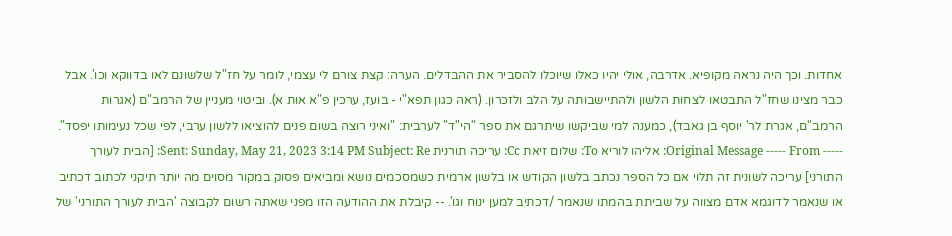אחדות. וכך היה נראה מקופיא. אדרבה, אולי יהיו כאלו שיוכלו להסביר את ההבדלים. הערה: קצת צורם לי עצמי, לומר על חז"ל שלשונם לאו בדווקא וכו'. אבל כבר מצינו שחז"ל התבטאו לצחות הלשון ולהתיישבותה על הלב ולזכרון. (ראה כגון תפא"י - בועז, ערכין פ"א אות א). וביטוי מעניין של הרמב"ם (אגרות הרמב"ם, אגרת לר' יוסף בן גאבד), כמענה למי שביקשו שיתרגם את ספר "הי"ד" לערבית: "ואיני רוצה בשום פנים להוציאו ללשון ערבי, לפי שכל נעימותו יפסד". ----- Original Message ----- From: אליהו לוריא To: שלום זיאת Cc: עריכה תורנית Sent: Sunday, May 21, 2023 3:14 PM Subject: Re: [הבית לעורך התורני] עריכה לשונית זה תלוי אם כל הספר נכתב בלשון הקודש או בלשון ארמית כשמסכמים נושא ומביאים פסוק במקור מסוים מה יותר תיקני לכתוב דכתיב או שנאמר לדוגמא אדם מצווה על שביתת בהמתו שנאמר /דכתיב למען ינוח וגו'. -- קיבלת את ההודעה הזו מפני שאתה רשום לקבוצה 'הבית לעורך התורני' של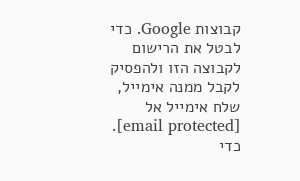קבוצות Google. כדי לבטל את הרישום לקבוצה הזו ולהפסיק לקבל ממנה אימייל, שלח אימייל אל [email protected]. כדי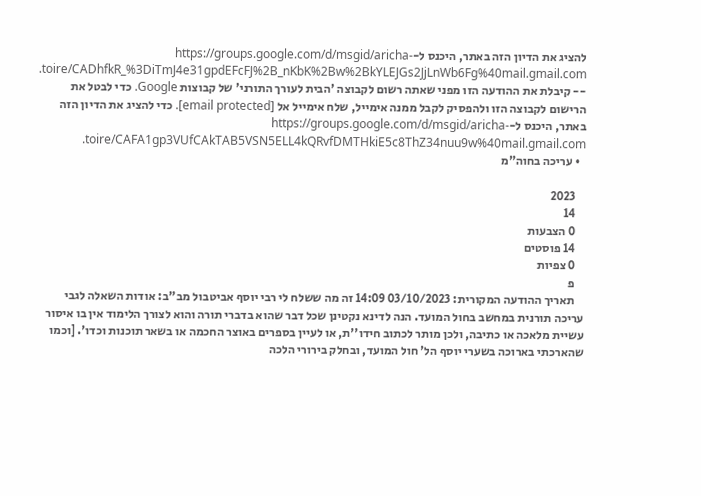להציג את הדיון הזה באתר, היכנס ל-https://groups.google.com/d/msgid/aricha-toire/CADhfkR_%3DiTmJ4e31gpdEFcFJ%2B_nKbK%2Bw%2BkYLEJGs2JjLnWb6Fg%40mail.gmail.com. -- קיבלת את ההודעה הזו מפני שאתה רשום לקבוצה 'הבית לעורך התורני' של קבוצות Google. כדי לבטל את הרישום לקבוצה הזו ולהפסיק לקבל ממנה אימייל, שלח אימייל אל [email protected]. כדי להציג את הדיון הזה באתר, היכנס ל-https://groups.google.com/d/msgid/aricha-toire/CAFA1gp3VUfCAkTAB5VSN5ELL4kQRvfDMTHkiE5c8ThZ34nuu9w%40mail.gmail.com.
  • עריכה בחוה"מ

    2023
    14
    0 הצבעות
    14 פוסטים
    0 צפיות
    פ
    תאריך ההודעה המקורית: 03/10/2023 14:09 זה מה ששלח לי רבי יוסף אביטבול מב"ב: אודות השאלה לגבי עריכה תורנית במחשב בחול המועד. הנה לדינא נקטינן שכל דבר שהוא בדברי תורה והוא לצורך הלימוד אין בו איסור עשיית מלאכה או כתיבה, ולכן מותר לכתוב חידו''ת, או לעיין בספרים באוצר החכמה או בשאר תוכנות וכדו'. [וכמו שהארכתי בארוכה בשערי יוסף הל' חול המועד, ובחלק בירורי הלכה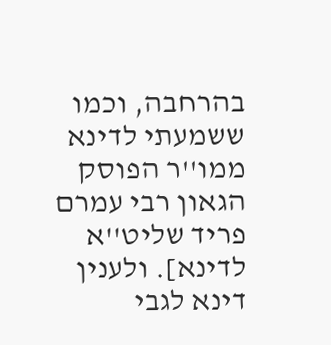בהרחבה, וכמו ששמעתי לדינא ממו''ר הפוסק הגאון רבי עמרם פריד שליט''א לדינא]. ולענין דינא לגבי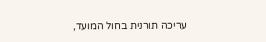עריכה תורנית בחול המועד,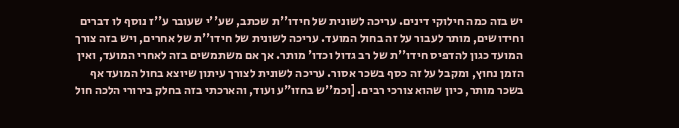יש בזה כמה חילוקי דינים. עריכה לשונית של חידו''ת שכתב, שע''י שעובר ע''ז נוסף לו דברים וחידושים, מותר לעבור על זה בחול המועד. עריכה לשונית של חידו''ת של אחרים, ויש בזה צורך המועד כגון להדפיס חידו''ת של רב גדול וכדו' מותר. אך אם משתמשים בזה לאחרי המועד, ואין הזמן נחוץ, ומקבל על זה כסף בשכר אסור. עריכה לשונית לצורך עיתון שיוצא בחול המועד אף בשכר מותר, כיון שהוא צורכי רבים. [וכמ''ש בחזו"ע ועוד, והארכתי בזה בחלק בירורי הלכה חול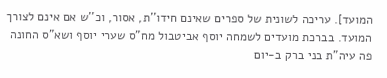המועד]. עריכה לשונית של ספרים שאינם חידו''ת, אסור, וכ''ש אם אינם לצורך המועד. בברכת מועדים לשמחה יוסף אביטבול מח"ס שערי יוסף ושא"ס החונה פה עיה"ת בני ברק ב-יום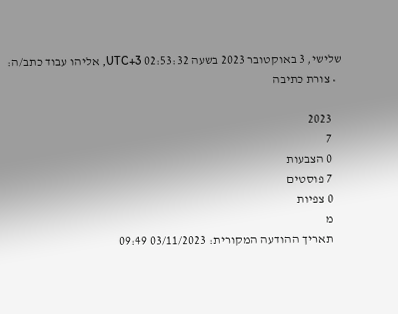שלישי, 3 באוקטובר 2023 בשעה 02:53:32 UTC+3, אליהו עבוד כתב/ה:
  • צורת כתיבה

    2023
    7
    0 הצבעות
    7 פוסטים
    0 צפיות
    מ
    תאריך ההודעה המקורית: 03/11/2023 09:49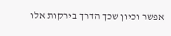אפשר וכיון שכך הדרך בירקות אלו